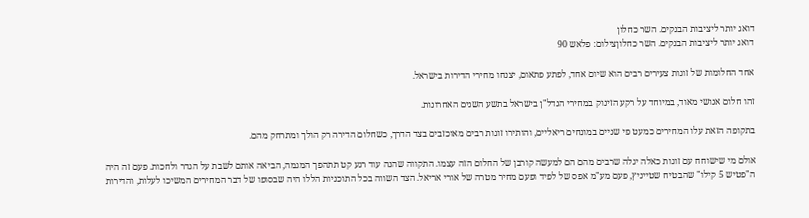דואג יותר ליציבות הבנקים. השר כחלון
דואג יותר ליציבות הבנקים. השר כחלוןצילום: פלאש 90

אחד החלומות של זוגות צעירים רבים הוא שיום אחד, לפתע פתאום, יצנחו מחירי הדירות בישראל.

זהו חלום אנושי מאוד, במיוחד על רקע הזינוק במחירי הנדל"ן בישראל בתשע השנים האחרונות.

בתקופה הזאת עלו המחירים כמעט פי שניים במונחים ריאליים, והותירו זוגות רבים מאוכזבים בצד הדרך, כשחלום הדירה רק הולך ומתרחק מהם.

אולם מי שישוחח עם זוגות כאלה יגלה שרבים מהם הם למעשה קורבן של החלום הזה עצמו. התקווה שהנה עוד רגע קט תתהפך המגמה, הביאה אותם לשבת על הגדר ולחכות. פעם זה היה ה"פטיש 5 קילו" שהבטיח שטייניץ, פעם מע"מ אפס של לפיד ופעם מחיר מטרה של אורי אריאל. הצד השווה בכל התוכניות הללו היה שבסופו של דבר המחירים המשיכו לעלות, והדירות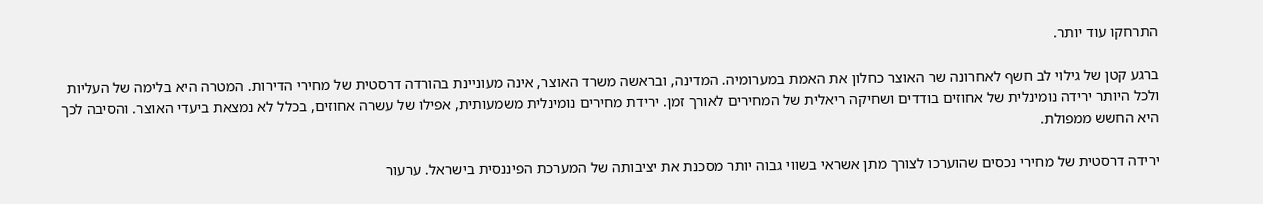התרחקו עוד יותר.

ברגע קטן של גילוי לב חשף לאחרונה שר האוצר כחלון את האמת במערומיה. המדינה, ובראשה משרד האוצר, אינה מעוניינת בהורדה דרסטית של מחירי הדירות. המטרה היא בלימה של העליות ולכל היותר ירידה נומינלית של אחוזים בודדים ושחיקה ריאלית של המחירים לאורך זמן. ירידת מחירים נומינלית משמעותית, אפילו של עשרה אחוזים, בכלל לא נמצאת ביעדי האוצר. והסיבה לכך היא החשש ממפולת.

ירידה דרסטית של מחירי נכסים שהוערכו לצורך מתן אשראי בשווי גבוה יותר מסכנת את יציבותה של המערכת הפיננסית בישראל. ערעור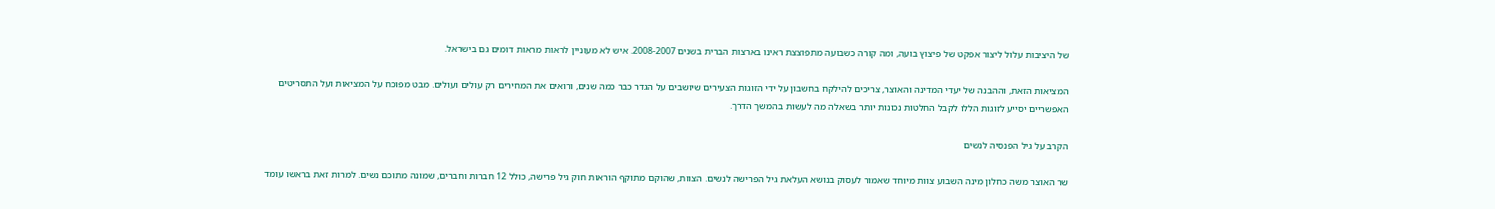של היציבות עלול ליצור אפקט של פיצוץ בועה, ומה קורה כשבועה מתפוצצת ראינו בארצות הברית בשנים 2007‑2008. איש לא מעוניין לראות מראות דומים גם בישראל.

המציאות הזאת, וההבנה של יעדי המדינה והאוצר, צריכים להילקח בחשבון על ידי הזוגות הצעירים שיושבים על הגדר כבר כמה שנים, ורואים את המחירים רק עולים ועולים. מבט מפוכח על המציאות ועל התסריטים האפשריים יסייע לזוגות הללו לקבל החלטות נכונות יותר בשאלה מה לעשות בהמשך הדרך.

הקרב על גיל הפנסיה לנשים

שר האוצר משה כחלון מינה השבוע צוות מיוחד שאמור לעסוק בנושא העלאת גיל הפרישה לנשים. הצוות, שהוקם מתוקף הוראות חוק גיל פרישה, כולל 12 חברות וחברים, שמונה מתוכם נשים. למרות זאת בראשו עומד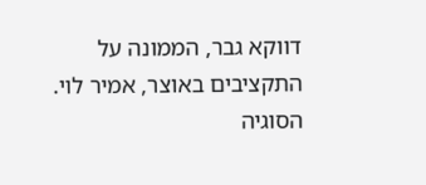דווקא גבר, הממונה על התקציבים באוצר, אמיר לוי. הסוגיה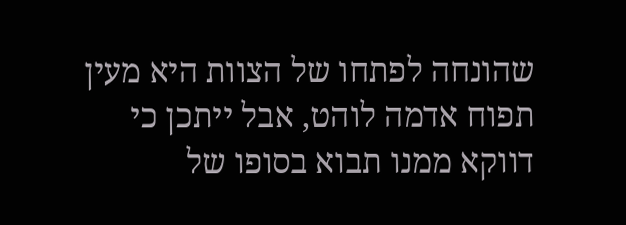שהונחה לפתחו של הצוות היא מעין תפוח אדמה לוהט, אבל ייתכן כי דווקא ממנו תבוא בסופו של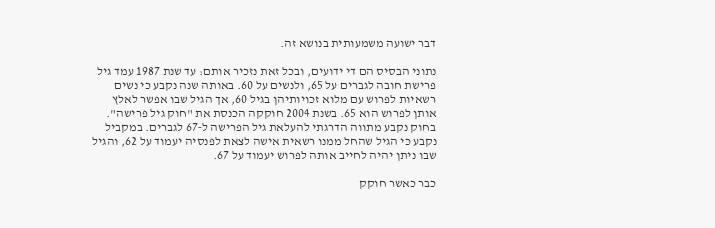דבר ישועה משמעותית בנושא זה.

נתוני הבסיס הם די ידועים, ובכל זאת נזכיר אותם: עד שנת 1987 עמד גיל פרישת חובה לגברים על 65, ולנשים על 60. באותה שנה נקבע כי נשים רשאיות לפרוש עם מלוא זכויותיהן בגיל 60, אך הגיל שבו אפשר לאלץ אותן לפרוש הוא 65. בשנת 2004 חוקקה הכנסת את "חוק גיל פרישה". בחוק נקבע מתווה הדרגתי להעלאת גיל הפרישה ל‑67 לגברים. במקביל נקבע כי הגיל שהחל ממנו רשאית אישה לצאת לפנסיה יעמוד על 62, והגיל שבו ניתן יהיה לחייב אותה לפרוש יעמוד על 67.

כבר כאשר חוקק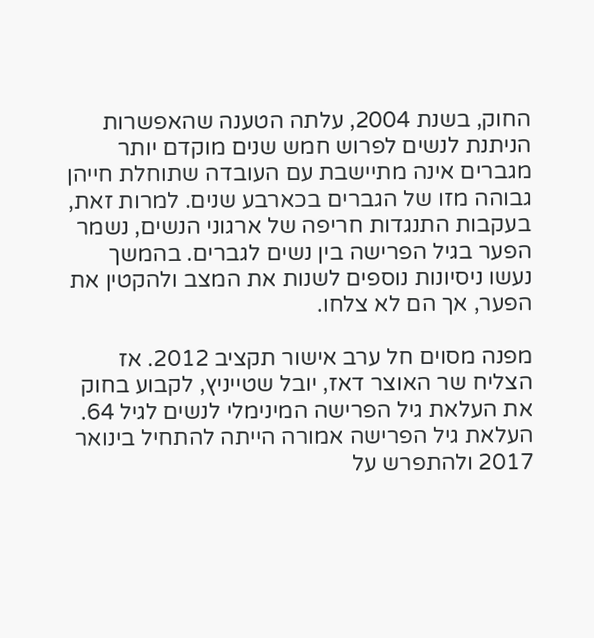החוק, בשנת 2004, עלתה הטענה שהאפשרות הניתנת לנשים לפרוש חמש שנים מוקדם יותר מגברים אינה מתיישבת עם העובדה שתוחלת חייהן גבוהה מזו של הגברים בכארבע שנים. למרות זאת, בעקבות התנגדות חריפה של ארגוני הנשים, נשמר הפער בגיל הפרישה בין נשים לגברים. בהמשך נעשו ניסיונות נוספים לשנות את המצב ולהקטין את הפער, אך הם לא צלחו.

מפנה מסוים חל ערב אישור תקציב 2012. אז הצליח שר האוצר דאז, יובל שטייניץ, לקבוע בחוק את העלאת גיל הפרישה המינימלי לנשים לגיל 64. העלאת גיל הפרישה אמורה הייתה להתחיל בינואר 2017 ולהתפרש על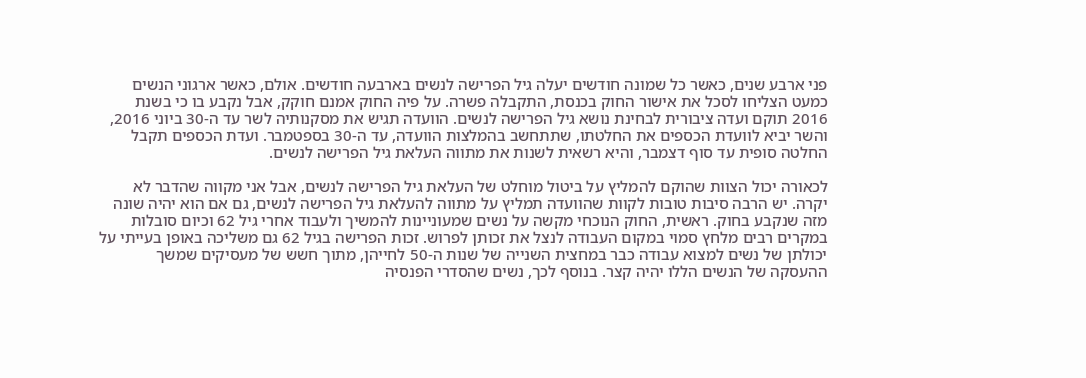פני ארבע שנים, כאשר כל שמונה חודשים יעלה גיל הפרישה לנשים בארבעה חודשים. אולם, כאשר ארגוני הנשים כמעט הצליחו לסכל את אישור החוק בכנסת, התקבלה פשרה. על פיה החוק אמנם חוקק, אבל נקבע בו כי בשנת 2016 תוקם ועדה ציבורית לבחינת נושא גיל הפרישה לנשים. הוועדה תגיש את מסקנותיה לשר עד ה‑30 ביוני 2016, והשר יביא לוועדת הכספים את החלטתו, שתתחשב בהמלצות הוועדה, עד ה‑30 בספטמבר. ועדת הכספים תקבל החלטה סופית עד סוף דצמבר, והיא רשאית לשנות את מתווה העלאת גיל הפרישה לנשים.

לכאורה יכול הצוות שהוקם להמליץ על ביטול מוחלט של העלאת גיל הפרישה לנשים, אבל אני מקווה שהדבר לא יקרה. יש הרבה סיבות טובות לקוות שהוועדה תמליץ על מתווה להעלאת גיל הפרישה לנשים, גם אם הוא יהיה שונה מזה שנקבע בחוק. ראשית, החוק הנוכחי מקשה על נשים שמעוניינות להמשיך ולעבוד אחרי גיל 62 וכיום סובלות במקרים רבים מלחץ סמוי במקום העבודה לנצל את זכותן לפרוש. זכות הפרישה בגיל 62 גם משליכה באופן בעייתי על יכולתן של נשים למצוא עבודה כבר במחצית השנייה של שנות ה‑50 לחייהן, מתוך חשש של מעסיקים שמשך ההעסקה של הנשים הללו יהיה קצר. בנוסף לכך, נשים שהסדרי הפנסיה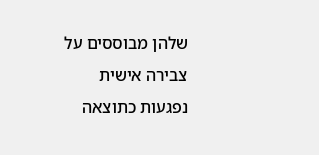שלהן מבוססים על צבירה אישית נפגעות כתוצאה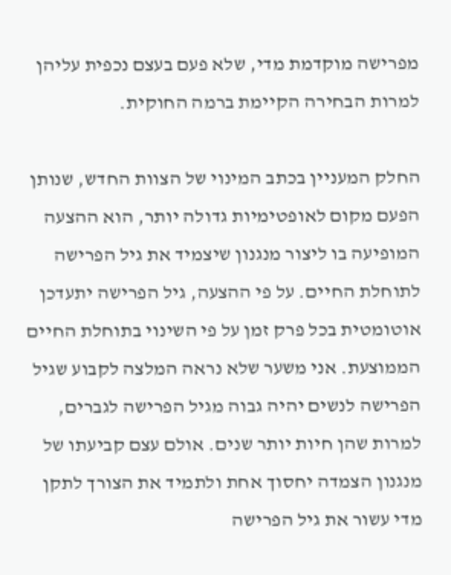מפרישה מוקדמת מדי, שלא פעם בעצם נכפית עליהן למרות הבחירה הקיימת ברמה החוקית.

החלק המעניין בכתב המינוי של הצוות החדש, שנותן הפעם מקום לאופטימיות גדולה יותר, הוא ההצעה המופיעה בו ליצור מנגנון שיצמיד את גיל הפרישה לתוחלת החיים. על פי ההצעה, גיל הפרישה יתעדכן אוטומטית בכל פרק זמן על פי השינוי בתוחלת החיים הממוצעת. אני משער שלא נראה המלצה לקבוע שגיל הפרישה לנשים יהיה גבוה מגיל הפרישה לגברים, למרות שהן חיות יותר שנים. אולם עצם קביעתו של מנגנון הצמדה יחסוך אחת ולתמיד את הצורך לתקן מדי עשור את גיל הפרישה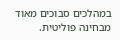במהלכים סבוכים מאוד מבחינה פוליטית.